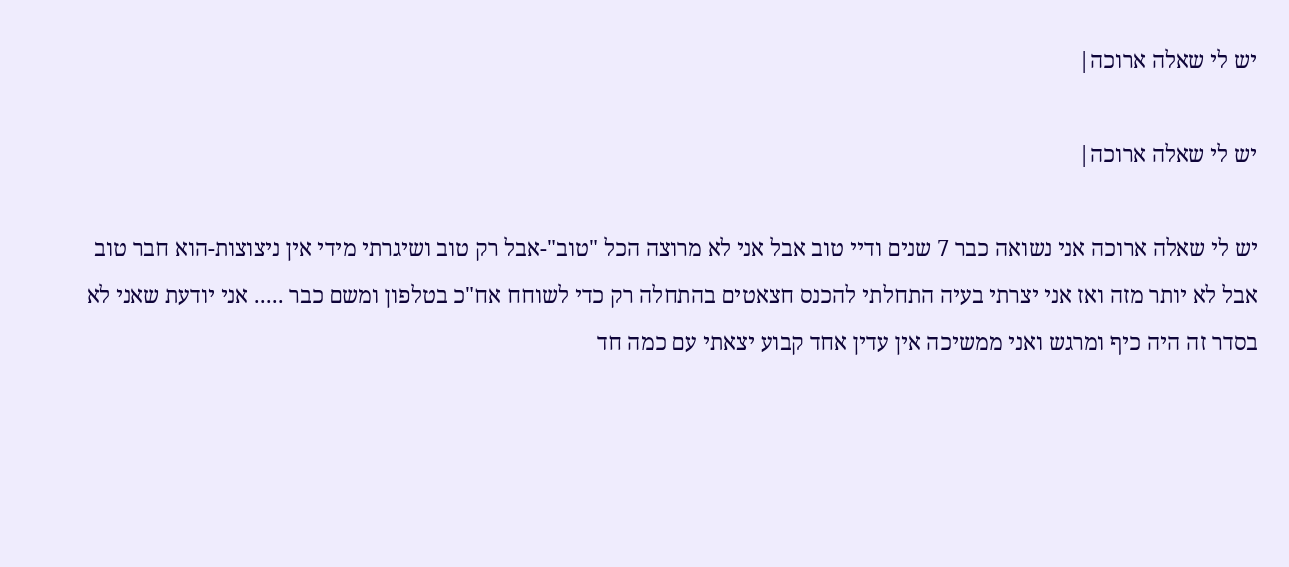יש לי שאלה ארוכה|

יש לי שאלה ארוכה|

יש לי שאלה ארוכה אני נשואה כבר 7 שנים ודיי טוב אבל אני לא מרוצה הכל "טוב"-אבל רק טוב ושיגרתי מידי אין ניצוצות-הוא חבר טוב אבל לא יותר מזה ואז אני יצרתי בעיה התחלתי להכנס חצאטים בהתחלה רק כדי לשוחח אח"כ בטלפון ומשם כבר ..... אני יודעת שאני לא בסדר זה היה כיף ומרגש ואני ממשיכה אין עדין אחד קבוע יצאתי עם כמה חד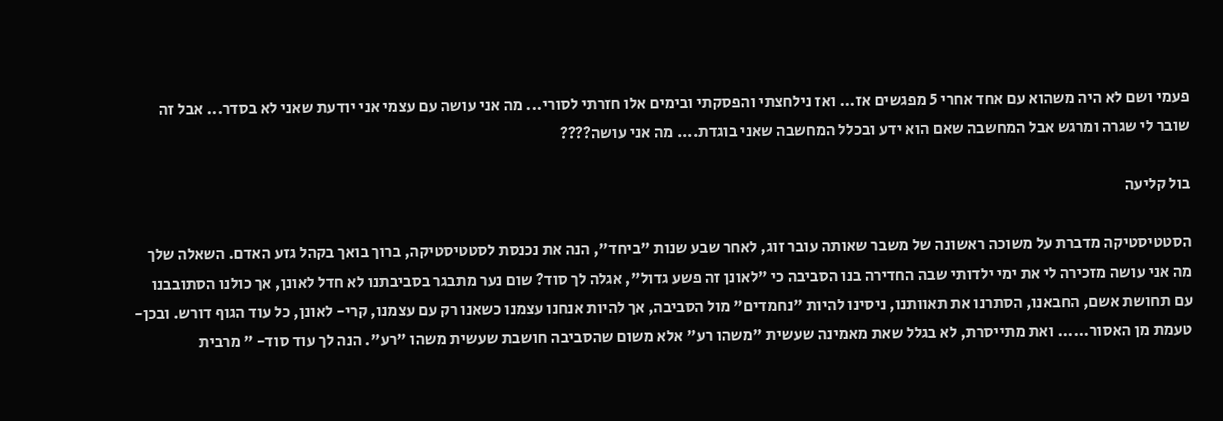פעמי ושם לא היה משהוא עם אחד אחרי 5 מפגשים אז... ואז נילחצתי והפסקתי ובימים אלו חזרתי לסורי... מה אני עושה עם עצמי אני יודעת שאני לא בסדר... אבל זה שובר לי שגרה ומרגש אבל המחשבה שאם הוא ידע ובכלל המחשבה שאני בוגדת.... מה אני עושה????

בול קליעה

הסטטיסטיקה מדברת על משוכה ראשונה של משבר שאותה עובר זוג, לאחר שבע שנות "ביחד", הנה את נכנסת לסטטיסטיקה, ברוך בואך בקהל גזע האדם. השאלה שלך מה אני עושה מזכירה לי את ימי ילדותי שבה החדירה בנו הסביבה כי "לאונן זה פשע גדול", אגלה לך סוד? שום נער מתבגר בסביבתנו לא חדל לאונן, אך כולנו הסתובבנו עם תחושת אשם, החבאנו, הסתרנו את תאוותנו, ניסינו להיות "נחמדים" מול הסביבה, אך להיות אנחנו עצמנו כשאנו רק עם עצמנו, קרי- לאונן, כל עוד הגוף דורש. ובכן- טעמת מן האסור...... ואת מתייסרת, לא בגלל שאת מאמינה שעשית "משהו רע" אלא משום שהסביבה חושבת שעשית משהו "רע". הנה לך עוד סוד- " מרבית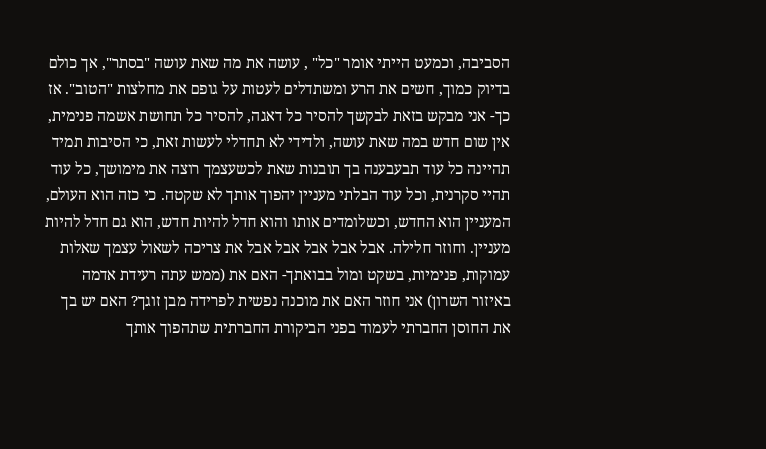הסביבה, וכמעט הייתי אומר "כל" , עושה את מה שאת עושה "בסתר", אך כולם בדיוק כמוך, חשים את הרע ומשתדלים לעטות על גופם את מחלצות "הטוב". אז כך- אני מבקש בזאת לבקשך להסיר כל דאגה, להסיר כל תחושת אשמה פנימית, אין שום חדש במה שאת עושה, ולדידי לא תחדלי לעשות זאת, כי הסיבות תמיד תהיינה כל עוד תבעבענה בך תובנות שאת לכשעצמך רוצה את מימושך, כל עוד תהיי סקרנית, וכל עוד הבלתי מעניין יהפוך אותך לא שקטה. כי כזה הוא העולם, המעניין הוא החדש, וכשלומדים אותו והוא חדל להיות חדש, הוא גם חדל להיות מעניין. וחוזר חלילה. אבל אבל אבל אבל אבל את צריכה לשאול עצמך שאלות עמוקות, פנימיות, בשקט ומול בבואתך- האם את (ממש עתה רעידת אדמה באיזור השרון) אני חוזר האם את מוכנה נפשית לפרידה מבן זוגך? האם יש בך את החוסן החברתי לעמוד בפני הביקורת החברתית שתהפוך אותך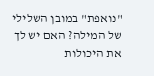"נואפת" במובן השלילי של המילה? האם יש לך את היכולות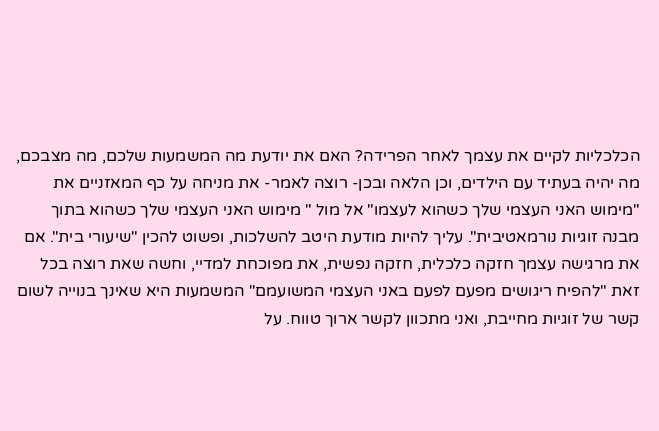הכלכליות לקיים את עצמך לאחר הפרידה? האם את יודעת מה המשמעות שלכם, מה מצבכם, מה יהיה בעתיד עם הילדים, וכן הלאה ובכן- רוצה לאמר- את מניחה על כף המאזניים את "מימוש האני העצמי שלך כשהוא לעצמו" אל מול " מימוש האני העצמי שלך כשהוא בתוך מבנה זוגיות נורמאטיבית". עליך להיות מודעת היטב להשלכות, ופשוט להכין "שיעורי בית". אם את מרגישה עצמך חזקה כלכלית, חזקה נפשית, את מפוכחת למדיי, וחשה שאת רוצה בכל זאת "להפיח ריגושים מפעם לפעם באני העצמי המשועמם" המשמעות היא שאינך בנוייה לשום קשר של זוגיות מחייבת, ואני מתכוון לקשר ארוך טווח. על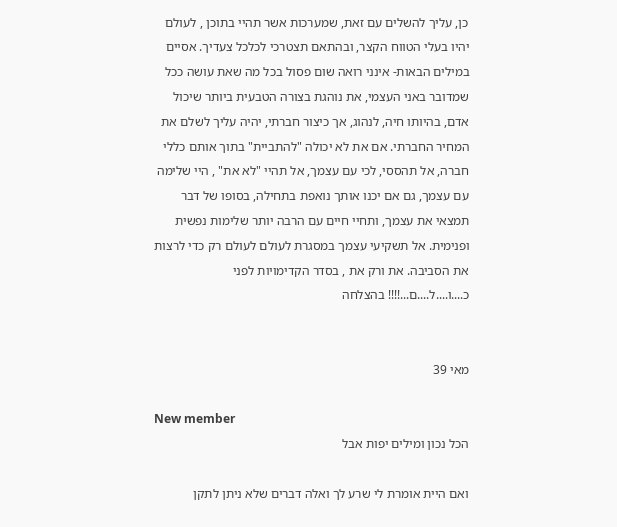כן, עליך להשלים עם זאת, שמערכות אשר תהיי בתוכן , לעולם יהיו בעלי הטווח הקצר, ובהתאם תצטרכי לכלכל צעדיך. אסיים במילים הבאות- אינני רואה שום פסול בכל מה שאת עושה ככל שמדובר באני העצמי, את נוהגת בצורה הטבעית ביותר שיכול אדם, בהיותו חיה, לנהוג, אך כיצור חברתי, יהיה עליך לשלם את המחיר החברתי. אם את לא יכולה "להתביית" בתוך אותם כללי חברה, אל תהססי, לכי עם עצמך, אל תהיי "לא את" , היי שלימה עם עצמך, גם אם יכנו אותך נואפת בתחילה, בסופו של דבר תמצאי את עצמך, ותחיי חיים עם הרבה יותר שלימות נפשית ופנימית. אל תשקיעי עצמך במסגרת לעולם לעולם רק כדי לרצות את הסביבה. את ורק את , בסדר הקדימויות לפני כ....ו....ל....ם...!!!! בהצלחה


מאי 39

New member
הכל נכון ומילים יפות אבל

ואם היית אומרת לי שרע לך ואלה דברים שלא ניתן לתקן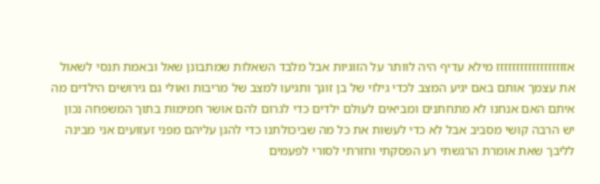אזזזזזזזזזזזזזזזזזז מילא עדיף היה לוותר על הזוגיות אבל מלבד השאלות שמתבונן שאל ובאמת תנסי לשאול את עצמך אותם באם יגיע המצב לכדי גילוי של בן זוגך ותגיעו למצב של מריבות ואולי גם גירושים הילדים מה איתם האם אנחנו לא מתחתנים ומביאים לעולם ילדים כדי לגרום להם אושר חמימות בתוך המשפחה נכון יש הרבה קושי מסביב אבל לא כדי לעשות את כל מה שביכולתנו כדי להגן עליהם מפני זעזועים אני מבינה לליבך שאת אומרת הרגשתי רע הפסקתי וחזרתי לסורי לפעמים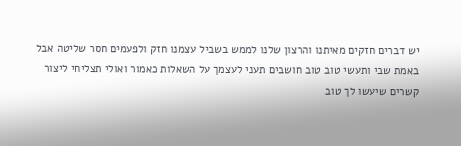יש דברים חזקים מאיתנו והרצון שלנו לממש בשביל עצמנו חזק ולפעמים חסר שליטה אבל באמת שבי ותעשי טוב טוב חושבים תעני לעצמך על השאלות כאמור ואולי תצליחי ליצור קשרים שיעשו לך טוב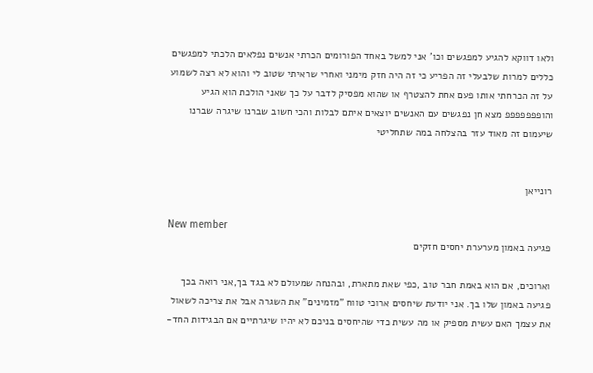ולאו דווקא להגיע למפגשים וכו' אני למשל באחד הפורומים הכרתי אנשים נפלאים הלכתי למפגשים כללים למרות שלבעלי זה הפריע כי זה היה חזק מימני ואחרי שראיתי שטוב לי והוא לא רצה לשמוע על זה הכרחתי אותו פעם אחת להצטרף או שהוא מפסיק לדבר על כך שאני הולכת הוא הגיע והופפפפפפפ מצא חן נפגשים עם האנשים יוצאים איתם לבלות והכי חשוב שברנו שיגרה שברנו שיעמום זה מאוד עזר בהצלחה במה שתחליטי


רונייאן

New member
פגיעה באמון מערערת יחסים חזקים

וארוכים, אם הוא באמת חבר טוב ,כפי שאת מתארת, ובהנחה שמעולם לא בגד בך,אני רואה בכך פגיעה באמון שלו בך. אני יודעת שיחסים ארוכי טווח "מזמינים" את השגרה אבל את צריכה לשאול את עצמך האם עשית מספיק או מה עשית כדי שהיחסים בניכם לא יהיו שיגרתיים אם הבגידות החד-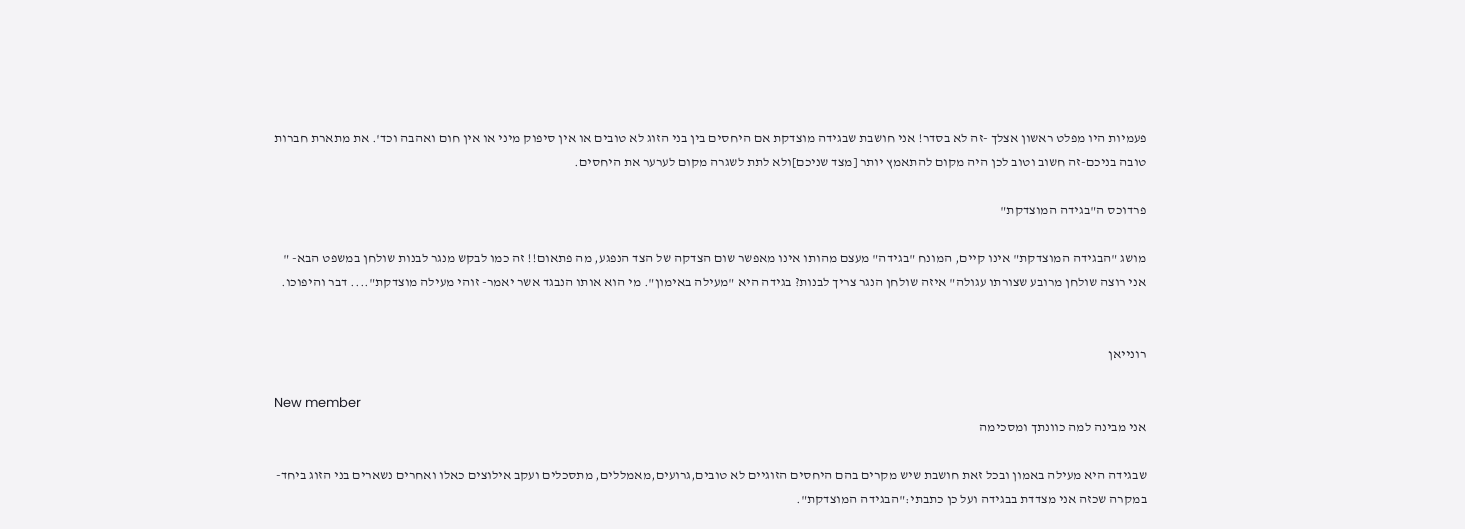פעמיות היו מפלט ראשון אצלך -זה לא בסדר! אני חושבת שבגידה מוצדקת אם היחסים בין בני הזוג לא טובים או אין סיפוק מיני או אין חום ואהבה וכד'. את מתארת חברות טובה בניכם-זה חשוב וטוב לכן היה מקום להתאמץ יותר [מצד שניכם]ולא לתת לשגרה מקום לערער את היחסים.

פרדוכס ה"בגידה המוצדקת"

מושג "הבגידה המוצדקת" אינו קיים, המונח "בגידה" מעצם מהותו אינו מאפשר שום הצדקה של הצד הנפגע, מה פתאום!! זה כמו לבקש מנגר לבנות שולחן במשפט הבא- " אני רוצה שולחן מרובע שצורתו עגולה" איזה שולחן הנגר צריך לבנות? בגידה היא "מעילה באימון". מי הוא אותו הנבגד אשר יאמר- זוהי מעילה מוצדקת".... דבר והיפוכו.


רונייאן

New member
אני מבינה למה כוונתך ומסכימה

שבגידה היא מעילה באמון ובכל זאת חושבת שיש מקרים בהם היחסים הזוגיים לא טובים,גרועים,מאמללים, מתסכלים ועקב אילוצים כאלו ואחרים נשארים בני הזוג ביחד- במקרה שכזה אני מצדדת בבגידה ועל כן כתבתי:"הבגידה המוצדקת".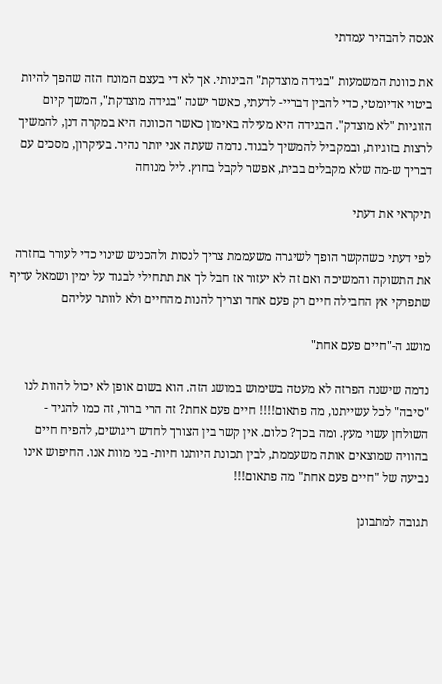אנסה להבהיר עמדתי

את כוונת המשמעות "בגידה מוצדקת" הבינותי. אך לא די בעצם המונח הזה שהפך להיות ביטוי אדיומטי, כדי להבין דבריי- לדעתי, כאשר ישנה "בגידה מוצדקת", המשך קיום הזוגיות "לא מוצדק". הבגידה היא מעילה באימון כאשר הכוונה היא במקרה דנן, להמשיך לרצות בזוגיות, ובמקביל להמשיך לבגוד. נדמה שעתה אני יותר נהיר. בעיקרון, מסכים עם דבריך ש-מה שלא מקבלים בבית, אפשר לקבל בחוץ. ליל מנוחה

תיקראי את דעתי

לפי דעתי כשהקשר הופך לשיגרה משעממת צריך לנסות ולהכניש שינוי כדי לעורר בחזרה את התשוקה והמשיכה ואם זה לא יעזור אז חבל לך את תתחילי לבגוד על ימין ושמאל עדיף שתפרקי אץ החבילה חיים רק פעם אחד וצריך להנות מהחיים ולא לוותר עליהם

מושג ה-"חיים פעם אחת"

נדמה שישנה הפרזה לא מעטה בשימוש במושג הזה. הוא בשום אופן לא יכול להוות לנו "סיבה" לכל עשייתנו, מה פתאום!!!! חיים פעם אחת? זה הרי ברור, זה כמו להגיד - השולחן עשוי מעץ. ומה בכך? כלום. אין קשר בין הצורך לחדש ריגושים, להפיח חיים בהוויה שמוצאים אותה משעממת, לבין תכונת היותנו חיות- בני מוות אנו. החיפוש אינו נביעה של "חיים פעם אחת" מה פתאום!!!

תגובה למתבונן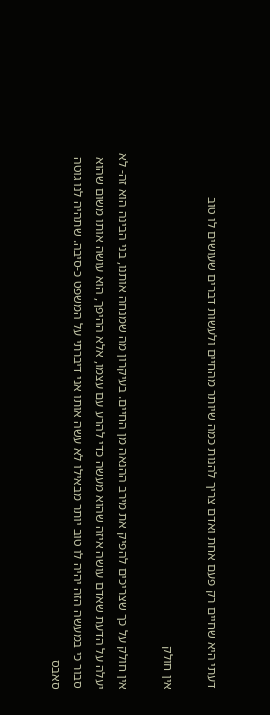דעתי היא שחיים רק פעם אחת ואדם צריך להנות כמה שיותר מהחיים ולעשות דברים שעושים לו טוב

אין חולק

אין חולק על כך שצריכים להפיק את מירב ההנאה מן החיים. בעיקרון מה שמנחה אותנו, בני הבינה הוא זה- לא יעלה על הדעת שאדם עושה איזה שהוא מעשה כדי להרע עם עצמו, אלא ההיפך, הוא עושה אותו משום שהוא סבור כי במעשה הזה יהיה לו טוב יותר מבאילו לא עשה אותו אני דיברתי על המשפט כ-סיבה. שתהיה לנו גוטה סאבס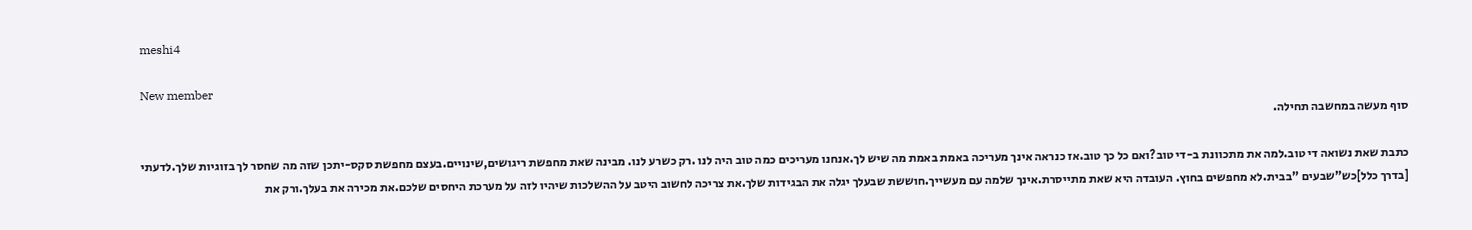meshi4

New member
סוף מעשה במחשבה תחילה.

כתבת שאת נשואה די טוב.למה את מתכוונת ב-די טוב?ואם כל כך טוב.אז כנראה אינך מעריכה באמת באמת מה שיש לך.אנחנו מעריכים כמה טוב היה לנו .רק כשרע לנו. מבינה שאת מחפשת ריגושים,שינויים.בעצם מחפשת סקס-יתכן שזה מה שחסר לך בזוגיות שלך.לדעתי [בדרך כלל]כש"שבעים "בבית.לא מחפשים בחוץ. העובדה היא שאת מתייסרת.אינך שלמה עם מעשייך.חוששת שבעלך יגלה את הבגידות שלך.את צריכה לחשוב היטב על ההשלכות שיהיו לזה על מערכת היחסים שלכם.את מכירה את בעלך.ורק את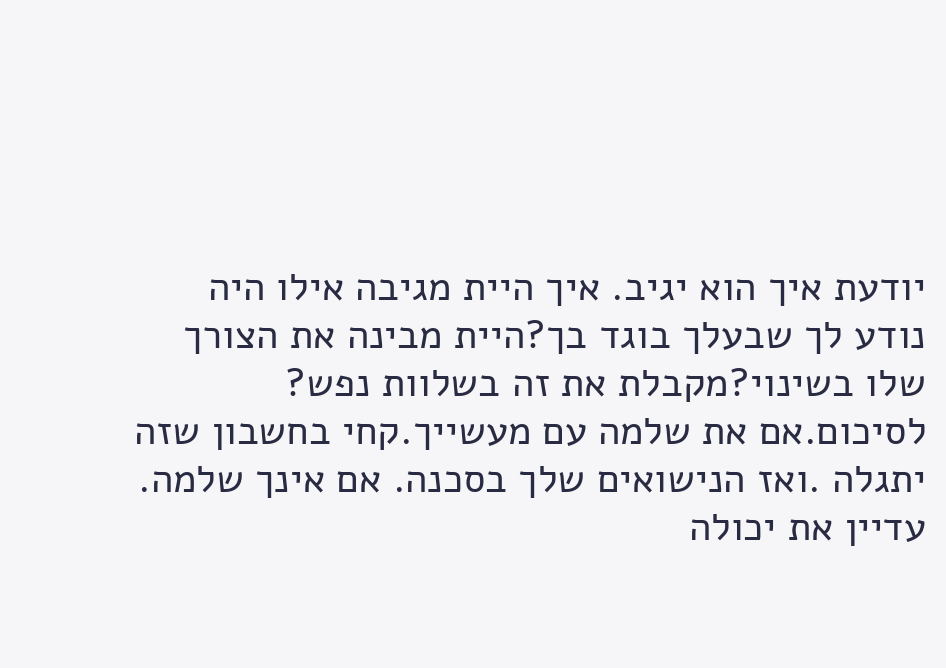יודעת איך הוא יגיב. איך היית מגיבה אילו היה נודע לך שבעלך בוגד בך?היית מבינה את הצורך שלו בשינוי?מקבלת את זה בשלוות נפש? לסיכום.אם את שלמה עם מעשייך.קחי בחשבון שזה יתגלה .ואז הנישואים שלך בסכנה. אם אינך שלמה. עדיין את יכולה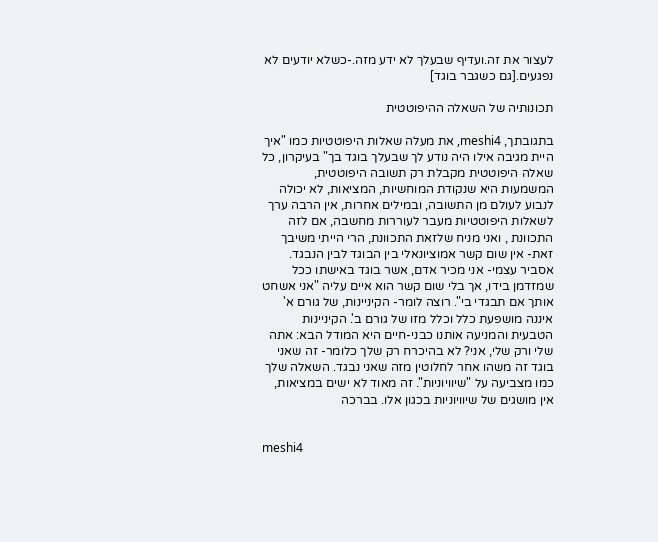לעצור את זה.ועדיף שבעלך לא ידע מזה.-כשלא יודעים לא נפגעים.[גם כשגבר בוגד]

תכונותיה של השאלה ההיפוטטית

בתגובתך, meshi4, את מעלה שאלות היפוטטיות כמו "איך היית מגיבה אילו היה נודע לך שבעלך בוגד בך" בעיקרון, כל שאלה היפוטטית מקבלת רק תשובה היפוטטית, המשמעות היא שנקודת המוחשיות, המציאות, לא יכולה לנבוע לעולם מן התשובה, ובמילים אחרות, אין הרבה ערך לשאלות היפוטטיות מעבר לעוררות מחשבה, אם לזה התכוונת , ואני מניח שלזאת התכוונת, הרי הייתי משיבך זאת- אין שום קשר אמוציונאלי בין הבוגד לבין הנבגד. אסביר עצמי- אני מכיר אדם, אשר בוגד באישתו ככל שמזדמן בידו, אך בלי שום קשר הוא איים עליה "אני אשחט אותך אם תבגדי בי". רוצה לומר- הקיניינות, של גורם א' איננה מושפעת כלל וכלל מזו של גורם ב'. הקיניינות הטבעית והמניעה אותנו כבני-חיים היא המודל הבא: אתה שלי ורק שלי, אני? לא בהיכרח רק שלך כלומר- זה שאני בוגד זה משהו אחר לחלוטין מזה שאני נבגד. השאלה שלך כמו מצביעה על "שיוויוניות". זה מאוד לא ישים במציאות, אין מושגים של שיוויוניות בכגון אלו. בברכה


meshi4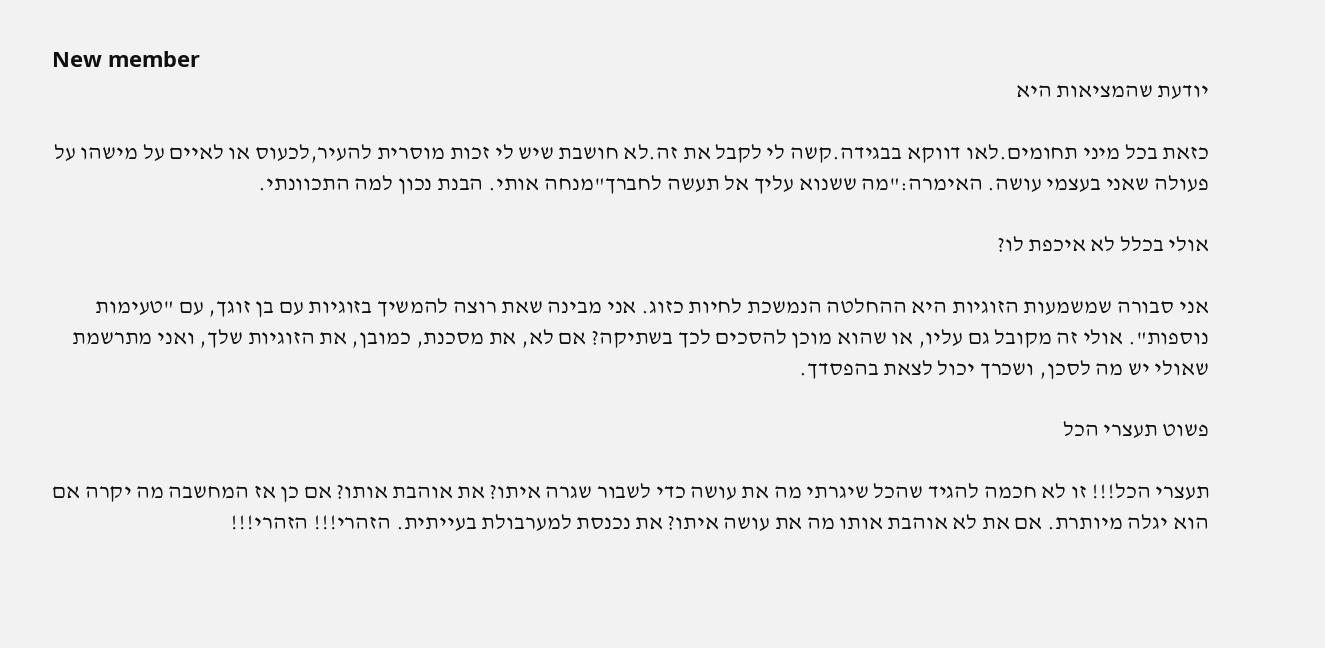New member
יודעת שהמציאות היא

כזאת בכל מיני תחומים.לאו דווקא בבגידה.קשה לי לקבל את זה.לא חושבת שיש לי זכות מוסרית להעיר,לכעוס או לאיים על מישהו על פעולה שאני בעצמי עושה. האימרה:"מה ששנוא עליך אל תעשה לחברך"מנחה אותי. הבנת נכון למה התכוונתי.

אולי בכלל לא איכפת לו?

אני סבורה שמשמעות הזוגיות היא ההחלטה הנמשכת לחיות כזוג. אני מבינה שאת רוצה להמשיך בזוגיות עם בן זוגך, עם "טעימות נוספות". אולי זה מקובל גם עליו, או שהוא מוכן להסכים לכך בשתיקה? אם לא, את מסכנת, כמובן, את הזוגיות שלך, ואני מתרשמת שאולי יש מה לסכן, ושכרך יכול לצאת בהפסדך.

פשוט תעצרי הכל

תעצרי הכל!!! זו לא חכמה להגיד שהכל שיגרתי מה את עושה כדי לשבור שגרה איתו? את אוהבת אותו? אם כן אז המחשבה מה יקרה אם הוא יגלה מיותרת. אם את לא אוהבת אותו מה את עושה איתו? את נכנסת למערבולת בעייתית. הזהרי!!! הזהרי!!!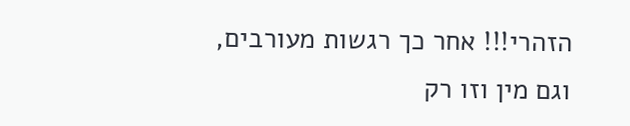הזהרי!!! אחר כך רגשות מעורבים, וגם מין וזו רק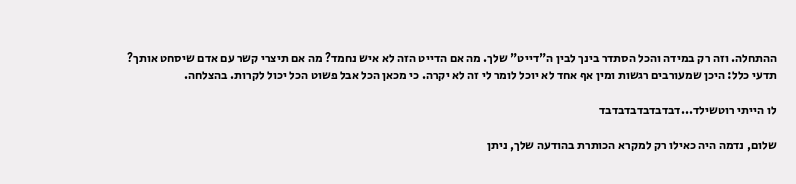ההתחלה. וזה רק במידה והכל הסתדר בינך לבין ה"דייט" שלך. מה אם הדייט הזה לא איש נחמד? מה אם תיצרי קשר עם אדם שיסחט אותך? תדעי כלל: היכן שמעורבים רגשות ומין אף אחד לא יוכל לומר לי זה לא יקרה. כי מכאן הכל אבל פשוט הכל יכול לקרות. בהצלחה.

לו הייתי רוטשילד...דבדבדבדבדבדבד

שלום, נדמה היה כאילו רק למקרא הכותרת בהודעה שלך, ניתן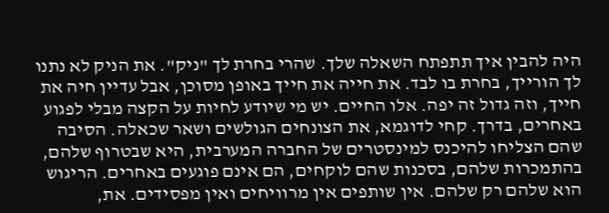היה להבין איך תתפתח השאלה שלך. שהרי בחרת לך "ניק". את הניק לא נתנו לך הורייך, בחרת בו לבד. את חייה את חייך באופן מסוכן, אבל עדיין חיה את חייך, וזה גדול זה יפה. אלו החיים. יש מי שיודע לחיות על הקצה מבלי לפגוע באחרים, בדרך. קחי לדוגמא, את הצונחים הגולשים ושאר שכאלה. הסיבה שהם הצליחו להיכנס למינסטרים של החברה המערבית, היא שבטרוף שלהם, בהתמכרות שלהם, בסכנות שהם לוקחים, הם אינם פוגעים באחרים. הריגוש הוא שלהם רק שלהם. אין שותפים אין מרוויחים ואין מפסידים. את,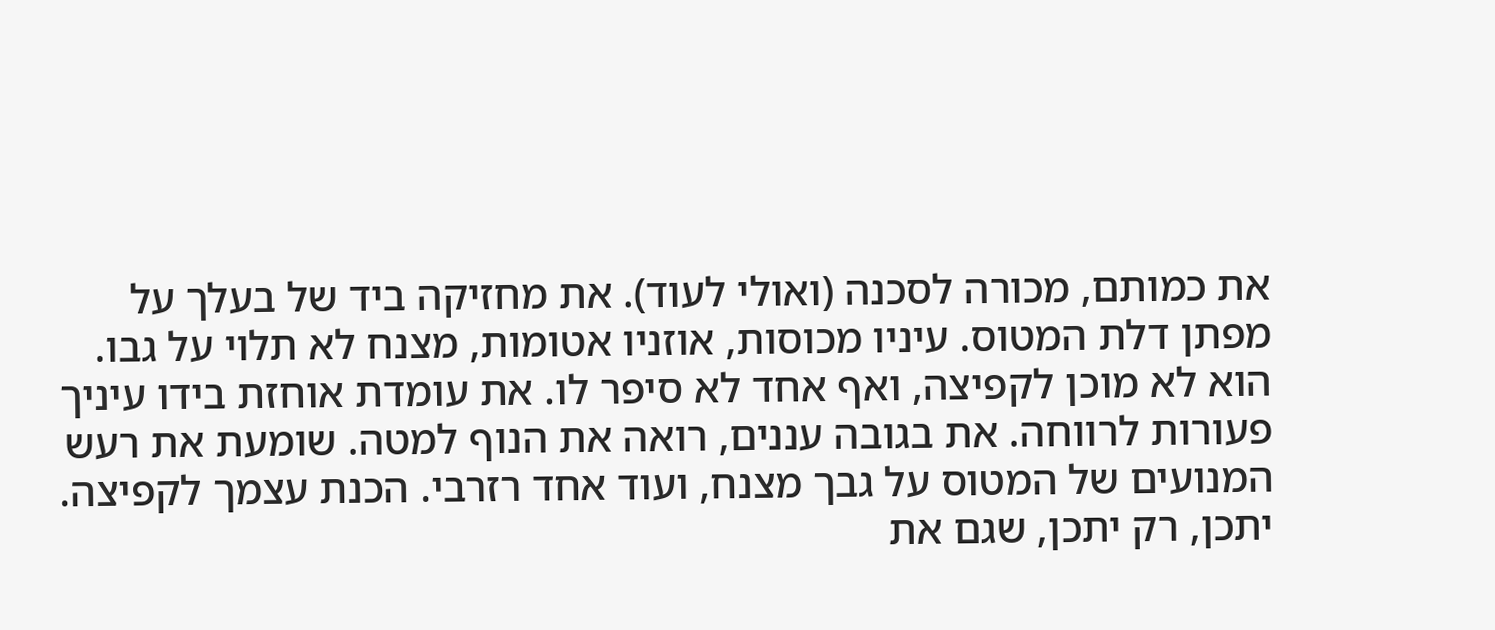את כמותם, מכורה לסכנה (ואולי לעוד). את מחזיקה ביד של בעלך על מפתן דלת המטוס. עיניו מכוסות, אוזניו אטומות, מצנח לא תלוי על גבו. הוא לא מוכן לקפיצה, ואף אחד לא סיפר לו. את עומדת אוחזת בידו עיניך פעורות לרווחה. את בגובה עננים, רואה את הנוף למטה. שומעת את רעש המנועים של המטוס על גבך מצנח, ועוד אחד רזרבי. הכנת עצמך לקפיצה. יתכן, רק יתכן, שגם את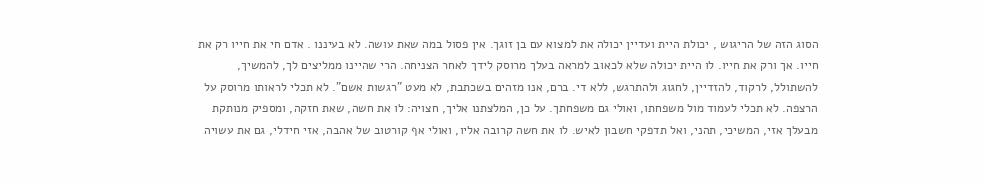הסוג הזה של הריגוש , יכולת היית ועדיין יכולה את למצוא עם בן זוגך. אין פסול במה שאת עושה. לא בעיננו . אדם חי את חייו רק את חייו. אך ורק את חייו. לו היית יכולה שלא לכאוב למראה בעלך מרוסק לידך לאחר הצניחה. הרי שהיינו ממליצים לך, להמשיך, להשתולל, לרקוד, להזדיין, לחגוג ולהתרגש, ללא די. ברם, אנו מזהים בשכתבת, לא מעט "רגשות אשם". לא תכלי לראותו מרוסק על הרצפה. לא תכלי לעמוד מול משפחתו, ואולי גם משפחתך. על כן, המלצתנו אליך, חצויה: לו את חשה, שאת חזקה, ומספיק מנותקת מבעלך אזי, המשיכי, תהני, ואל תדפקי חשבון לאיש. לו את חשה קרובה אליו, ואולי אף קורטוב של אהבה, אזי חידלי, גם את עשויה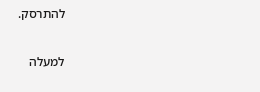להתרסק.

למעלה